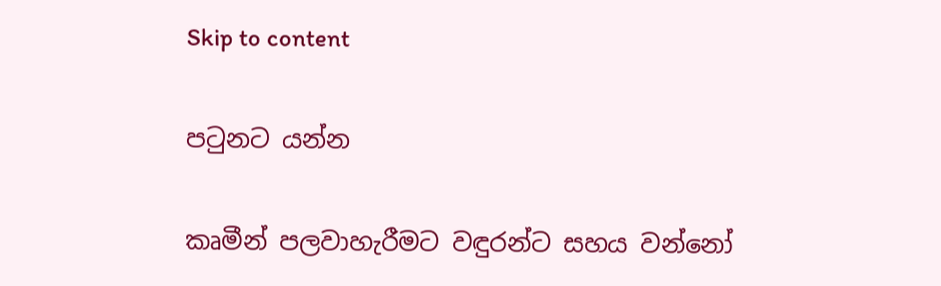Skip to content

පටුනට යන්න

කෘමීන් පලවාහැරීමට වඳුරන්ට සහය වන්නෝ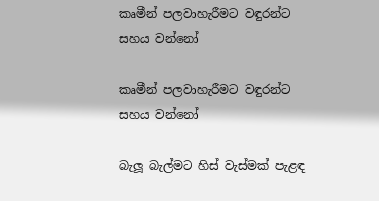කෘමීන් පලවාහැරීමට වඳුරන්ට සහය වන්නෝ

කෘමීන් පලවාහැරීමට වඳුරන්ට සහය වන්නෝ

බැලූ බැල්මට හිස් වැස්මක් පැළඳ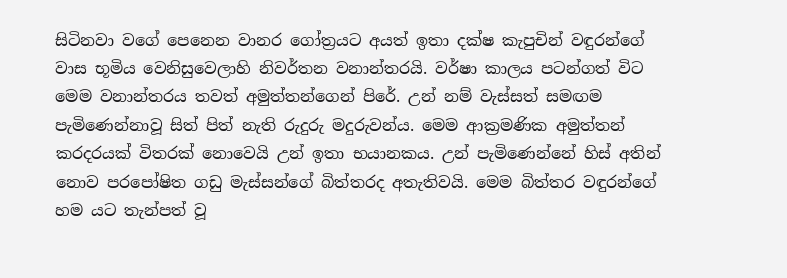සිටිනවා වගේ පෙනෙන වානර ගෝත්‍රයට අයත් ඉතා දක්ෂ කැපුචින් වඳුරන්ගේ වාස භූමිය වෙනිසුවෙලාහි නිවර්තන වනාන්තරයි. වර්ෂා කාලය පටන්ගත් විට මෙම වනාන්තරය තවත් අමුත්තන්ගෙන් පිරේ. උන් නම් වැස්සත් සමඟම පැමිණෙන්නාවූ සිත් පිත් නැති රුදුරු මදුරුවන්ය. මෙම ආක්‍රමණික අමුත්තන් කරදරයක් විතරක් නොවෙයි උන් ඉතා භයානකය. උන් පැමිණෙන්නේ හිස් අතින් නොව පරපෝෂිත ගඩු මැස්සන්ගේ බිත්තරද අතැතිවයි. මෙම බිත්තර වඳුරන්ගේ හම යට තැන්පත් වූ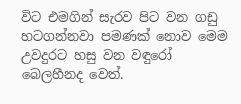විට එමගින් සැරව පිට වන ගඩු හටගන්නවා පමණක් නොව මෙම උවදුරට හසු වන වඳුරෝ බෙලහීනද වෙත්.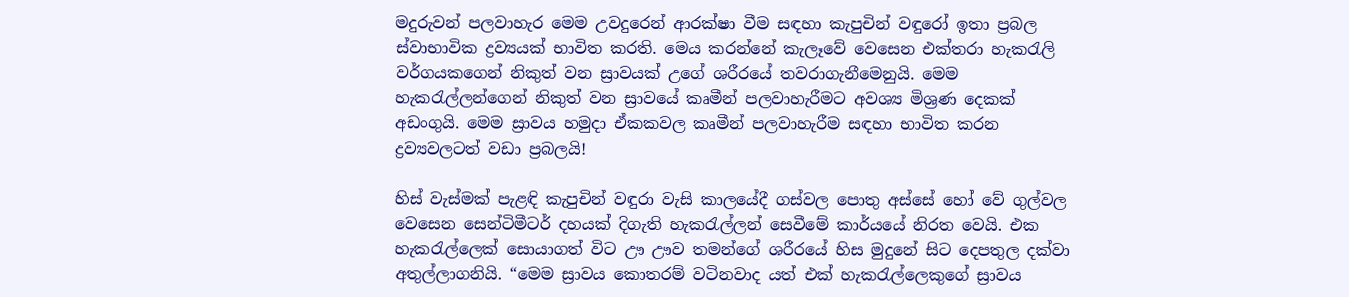මදුරුවන් පලවාහැර මෙම උවදුරෙන් ආරක්ෂා වීම සඳහා කැපුචින් වඳුරෝ ඉතා ප්‍රබල ස්වාභාවික ද්‍රව්‍යයක් භාවිත කරති. මෙය කරන්නේ කැලෑවේ වෙසෙන එක්තරා හැකරැලි වර්ගයකගෙන් නිකුත් වන ස්‍රාවයක් උගේ ශරීරයේ තවරාගැනීමෙනුයි. මෙම හැකරැල්ලන්ගෙන් නිකුත් වන ස්‍රාවයේ කෘමීන් පලවාහැරීමට අවශ්‍ය මිශ්‍රණ දෙකක් අඩංගුයි. මෙම ස්‍රාවය හමුදා ඒකකවල කෘමීන් පලවාහැරීම සඳහා භාවිත කරන ද්‍රව්‍යවලටත් වඩා ප්‍රබලයි!

හිස් වැස්මක් පැළඳි කැපුචින් වඳුරා වැසි කාලයේදී ගස්වල පොතු අස්සේ හෝ වේ ගුල්වල වෙසෙන සෙන්ටිමීටර් දහයක් දිගැති හැකරැල්ලන් සෙවීමේ කාර්යයේ නිරත වෙයි. එක හැකරැල්ලෙක් සොයාගත් විට ඌ ඌව තමන්ගේ ශරීරයේ හිස මුදුනේ සිට දෙපතුල දක්වා අතුල්ලාගනියි. “මෙම ස්‍රාවය කොතරම් වටිනවාද යත් එක් හැකරැල්ලෙකුගේ ස්‍රාවය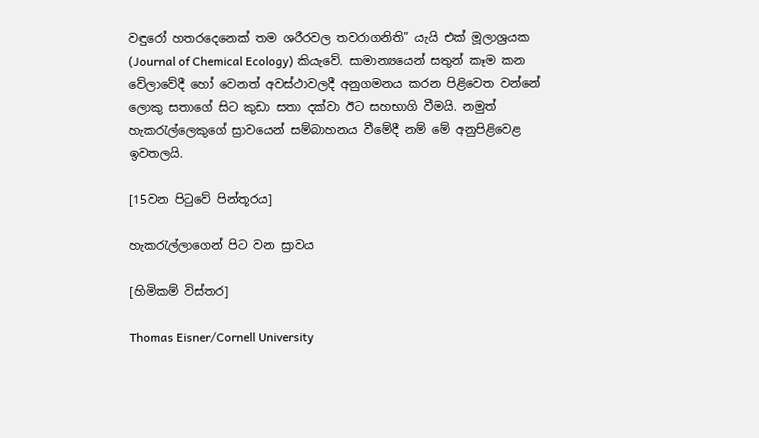වඳුරෝ හතරදෙනෙක් තම ශරීරවල තවරාගනිති” යැයි එක් මූලාශ්‍රයක (Journal of Chemical Ecology) කියැවේ. සාමාන්‍යයෙන් සතුන් කෑම කන වේලාවේදී හෝ වෙනත් අවස්ථාවලදී අනුගමනය කරන පිළිවෙත වන්නේ ලොකු සතාගේ සිට කුඩා සතා දක්වා ඊට සහභාගි වීමයි. නමුත් හැකරැල්ලෙකුගේ ස්‍රාවයෙන් සම්බාහනය වීමේදී නම් මේ අනුපිළිවෙළ ඉවතලයි.

[15වන පිටුවේ පින්තූරය]

හැකරැල්ලාගෙන් පිට වන ස්‍රාවය

[හිමිකම් විස්තර]

Thomas Eisner/Cornell University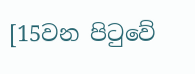[15වන පිටුවේ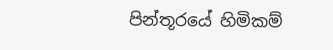පින්තූරයේ හිමිකම්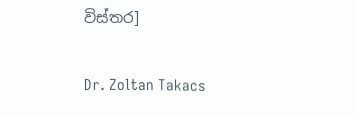විස්තර]

Dr. Zoltan Takacs